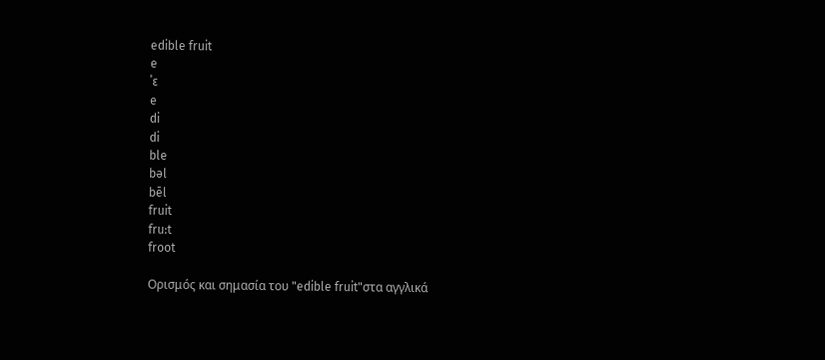edible fruit
e
ˈɛ
e
di
di
ble
bəl
bēl
fruit
fru:t
froot

Ορισμός και σημασία του "edible fruit"στα αγγλικά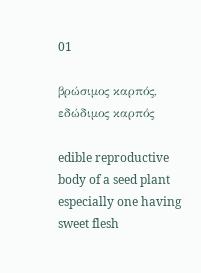01

βρώσιμος καρπός, εδώδιμος καρπός

edible reproductive body of a seed plant especially one having sweet flesh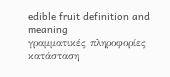edible fruit definition and meaning
γραμματικές πληροφορίες
κατάσταση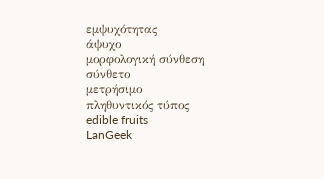εμψυχότητας
άψυχο
μορφολογική σύνθεση
σύνθετο
μετρήσιμο
πληθυντικός τύπος
edible fruits
LanGeek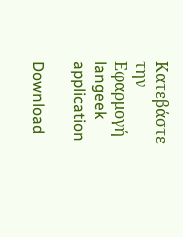Κατεβάστε την Εφαρμογή
langeek application

Download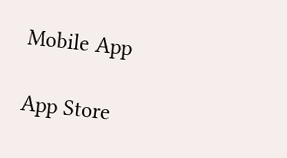Mobile App

App Store